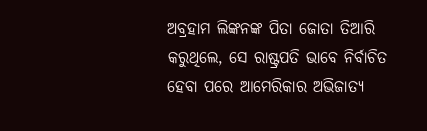ଅବ୍ରହାମ ଲିଙ୍କନଙ୍କ ପିତା ଜୋତା ତିଆରି କରୁଥିଲେ, ସେ ରାଷ୍ଟ୍ରପତି ଭାବେ ନିର୍ବାଚିତ ହେବା ପରେ ଆମେରିକାର ଅଭିଜାତ୍ୟ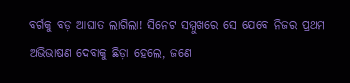ବର୍ଗକୁ ବଡ଼ ଆଘାତ ଲାଗିଲା! ସିନେଟ ସମ୍ମୁଖରେ ସେ ଯେବେ ନିଜର ପ୍ରଥମ ଅଭିଭାଷଣ ଦେବାକୁ ଛିଡ଼ା ହେଲେ, ଜଣେ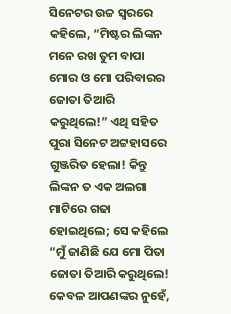ସିନେଟର ଉଚ୍ଚ ସ୍ୱରରେ କହିଲେ, “ମିଷ୍ଟର ଲିଙ୍କନ ମନେ ରଖ ତୁମ ବାପା ମୋର ଓ ମୋ ପରିବାରର ଜୋତା ତିଆରି କରୁଥିଲେ!” ଏଥି ସହିତ ପୁରା ସିନେଟ ଅଟ୍ଟହାସରେ ଗୁଞ୍ଜରିତ ହେଲା! କିନ୍ତୁ ଲିଙ୍କନ ତ ଏକ ଅଲଗା ମାଟିରେ ଗଢା ହୋଇଥିଲେ; ସେ କହିଲେ “ମୁଁ ଜାଣିଛି ଯେ ମୋ ପିତା ଜୋତା ତିଆରି କରୁଥିଲେ! କେବଳ ଆପଣଙ୍କର ନୁହେଁ,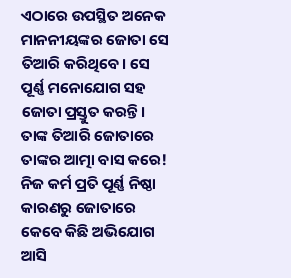ଏଠାରେ ଉପସ୍ଥିତ ଅନେକ ମାନନୀୟଙ୍କର ଜୋତା ସେ ତିଆରି କରିଥିବେ। ସେ ପୂର୍ଣ୍ଣ ମନୋଯୋଗ ସହ ଜୋତା ପ୍ରସ୍ତୁତ କରନ୍ତି। ତାଙ୍କ ତିଆରି ଜୋତାରେ ତାଙ୍କର ଆତ୍ମା ବାସ କରେ! ନିଜ କର୍ମ ପ୍ରତି ପୂର୍ଣ୍ଣ ନିଷ୍ଠା କାରଣରୁ ଜୋତାରେ କେବେ କିଛି ଅଭିଯୋଗ ଆସି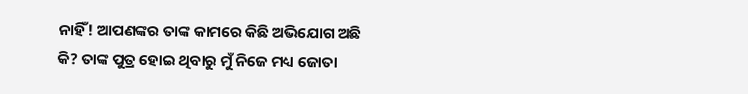ନାହିଁ! ଆପଣଙ୍କର ତାଙ୍କ କାମରେ କିଛି ଅଭିଯୋଗ ଅଛି କି? ତାଙ୍କ ପୁତ୍ର ହୋଇ ଥିବାରୁ ମୁଁ ନିଜେ ମଧ୍ୟ ଜୋତା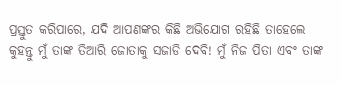ପ୍ରସ୍ତୁତ କରିପାରେ, ଯଦି ଆପଣଙ୍କର କିଛି ଅଭିଯୋଗ ରହିଛି ତାହେଲେ କୁହନ୍ତୁ ମୁଁ ତାଙ୍କ ତିଆରି ଜୋତାକୁ ସଜାଡି ଦେବି! ମୁଁ ନିଜ ପିତା ଏବଂ ତାଙ୍କ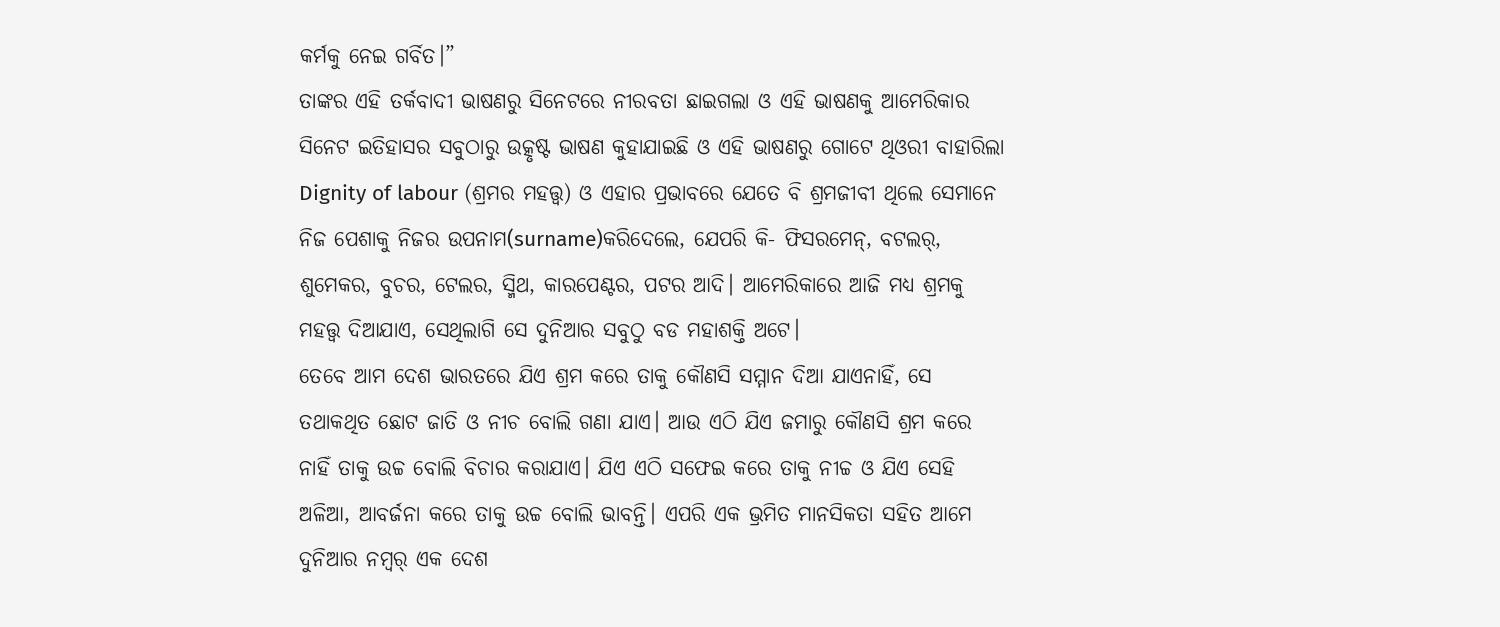କର୍ମକୁ ନେଇ ଗର୍ବିତ।”
ତାଙ୍କର ଏହି ତର୍କବାଦୀ ଭାଷଣରୁ ସିନେଟରେ ନୀରବତା ଛାଇଗଲା ଓ ଏହି ଭାଷଣକୁ ଆମେରିକାର ସିନେଟ ଇତିହାସର ସବୁଠାରୁ ଉତ୍କୃଷ୍ଟ ଭାଷଣ କୁହାଯାଇଛି ଓ ଏହି ଭାଷଣରୁ ଗୋଟେ ଥିଓରୀ ବାହାରିଲା Dignity of labour (ଶ୍ରମର ମହତ୍ତ୍ଵ) ଓ ଏହାର ପ୍ରଭାବରେ ଯେତେ ବି ଶ୍ରମଜୀବୀ ଥିଲେ ସେମାନେ ନିଜ ପେଶାକୁ ନିଜର ଉପନାମ(surname)କରିଦେଲେ, ଯେପରି କି- ଫିସରମେନ୍, ବଟଲର୍, ଶୁମେକର, ବୁଚର, ଟେଲର, ସ୍ମିଥ, କାରପେଣ୍ଟର, ପଟର ଆଦି। ଆମେରିକାରେ ଆଜି ମଧ୍ଯ ଶ୍ରମକୁ ମହତ୍ତ୍ଵ ଦିଆଯାଏ, ସେଥିଲାଗି ସେ ଦୁନିଆର ସବୁଠୁ ବଡ ମହାଶକ୍ତି ଅଟେ।
ତେବେ ଆମ ଦେଶ ଭାରତରେ ଯିଏ ଶ୍ରମ କରେ ତାକୁ କୌଣସି ସମ୍ମାନ ଦିଆ ଯାଏନାହିଁ, ସେ ତଥାକଥିତ ଛୋଟ ଜାତି ଓ ନୀଚ ବୋଲି ଗଣା ଯାଏ। ଆଉ ଏଠି ଯିଏ ଜମାରୁ କୌଣସି ଶ୍ରମ କରେ ନାହିଁ ତାକୁ ଉଚ୍ଚ ବୋଲି ବିଚାର କରାଯାଏ। ଯିଏ ଏଠି ସଫେଇ କରେ ତାକୁ ନୀଚ୍ଚ ଓ ଯିଏ ସେହି ଅଳିଆ, ଆବର୍ଜନା କରେ ତାକୁ ଉଚ୍ଚ ବୋଲି ଭାବନ୍ତି। ଏପରି ଏକ ଭ୍ରମିତ ମାନସିକତା ସହିତ ଆମେ ଦୁନିଆର ନମ୍ବର୍ ଏକ ଦେଶ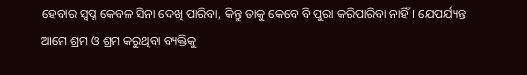ହେବାର ସ୍ବପ୍ନ କେବଳ ସିନା ଦେଖି ପାରିବା, କିନ୍ତୁ ତାକୁ କେବେ ବି ପୁରା କରିପାରିବା ନାହିଁ। ଯେପର୍ଯ୍ୟନ୍ତ ଆମେ ଶ୍ରମ ଓ ଶ୍ରମ କରୁଥିବା ବ୍ୟକ୍ତିକୁ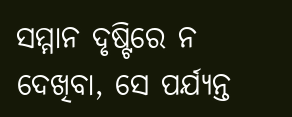ସମ୍ମାନ ଦୃଷ୍ଟିରେ ନ ଦେଖିବା, ସେ ପର୍ଯ୍ୟନ୍ତ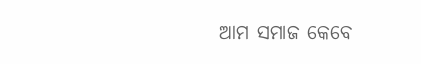ଆମ ସମାଜ କେବେ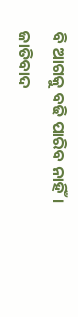ବି ଆଗକୁ ବଢି ପାରିବ ନାହିଁ। ଜାତିବାଦ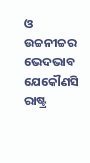ଓ ଉଚ୍ଚନୀଚ୍ଚର ଭେଦଭାବ ଯେକୌଣସି ରାଷ୍ଟ୍ର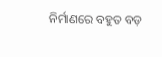ନିର୍ମାଣରେ ବହୁତ ବଡ଼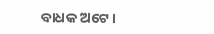ବାଧକ ଅଟେ।